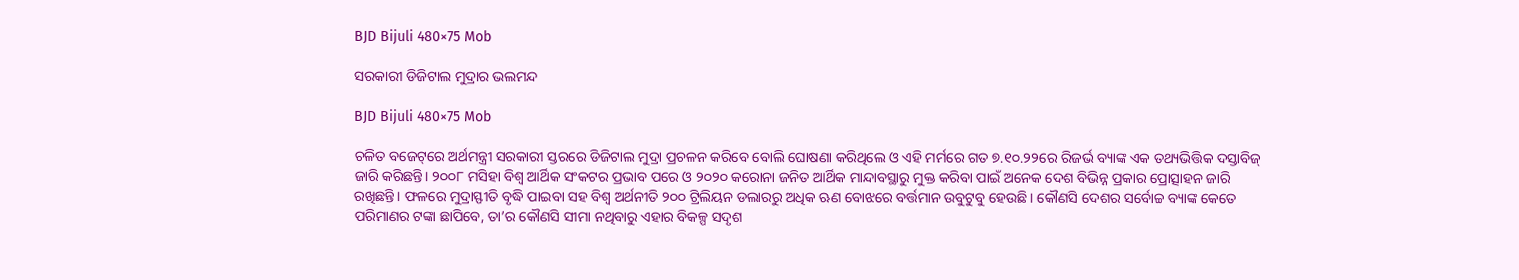BJD Bijuli 480×75 Mob

ସରକାରୀ ଡିଜିଟାଲ ମୁଦ୍ରାର ଭଲମନ୍ଦ

BJD Bijuli 480×75 Mob

ଚଳିତ ବଜେଟ୍‌ରେ ଅର୍ଥମନ୍ତ୍ରୀ ସରକାରୀ ସ୍ତରରେ ଡିଜିଟାଲ ମୁଦ୍ରା ପ୍ରଚଳନ କରିବେ ବୋଲି ଘୋଷଣା କରିଥିଲେ ଓ ଏହି ମର୍ମରେ ଗତ ୭.୧୦.୨୨ରେ ରିଜର୍ଭ ବ୍ୟାଙ୍କ ଏକ ତଥ୍ୟଭିତ୍ତିକ ଦସ୍ତାବିଜ୍‌ ଜାରି କରିଛନ୍ତି। ୨୦୦୮ ମସିହା ବିଶ୍ବ ଆର୍ଥିକ ସଂକଟର ପ୍ରଭାବ ପରେ ଓ ୨୦୨୦ କରୋନା ଜନିତ ଆର୍ଥିକ ମାନ୍ଦାବସ୍ଥାରୁ ମୁକ୍ତ କରିବା ପାଇଁ ଅନେକ ଦେଶ ବିଭିନ୍ନ ପ୍ରକାର ପ୍ରୋତ୍ସାହନ ଜାରି ରଖିଛନ୍ତି। ଫଳରେ ମୁଦ୍ରାସ୍ଫୀତି ବୃଦ୍ଧି ପାଇବା ସହ ବିଶ୍ବ ଅର୍ଥନୀତି ୨୦୦ ଟ୍ରିଲିୟନ ଡଲାରରୁ ଅଧିକ ଋଣ ବୋଝରେ ବର୍ତ୍ତମାନ ଉବୁଟୁବୁ ହେଉଛି। କୌଣସି ଦେଶର ସର୍ବୋଚ୍ଚ ବ୍ୟାଙ୍କ କେତେ ପରିମାଣର ଟଙ୍କା ଛାପିବେ, ତା’ର କୌଣସି ସୀମା ନଥିବାରୁ ଏହାର ବିକଳ୍ପ ସଦୃଶ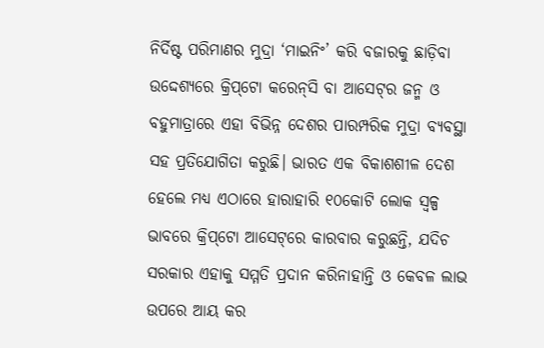ନିର୍ଦିଷ୍ଟ ପରିମାଣର ମୁଦ୍ରା ‘ମାଇନିଂ’ କରି ବଜାରକୁ ଛାଡ଼ିବା ଉଦ୍ଦେଶ୍ୟରେ କ୍ରିପ୍‌ଟୋ କରେନ୍‌ସି ବା ଆସେଟ୍‌ର ଜନ୍ମ ଓ ବହୁମାତ୍ରାରେ ଏହା ବିଭିନ୍ନ ଦେଶର ପାରମ୍ପରିକ ମୁଦ୍ରା ବ୍ୟବସ୍ଥା ସହ ପ୍ରତିଯୋଗିତା କରୁଛି। ଭାରତ ଏକ ବିକାଶଶୀଳ ଦେଶ ହେଲେ ମଧ୍ୟ ଏଠାରେ ହାରାହାରି ୧୦କୋଟି ଲୋକ ସ୍ବଳ୍ପ ଭାବରେ କ୍ରିପ୍‌ଟୋ ଆସେଟ୍‌ରେ କାରବାର କରୁଛନ୍ତି, ଯଦିଚ ସରକାର ଏହାକୁ ସମ୍ମତି ପ୍ରଦାନ କରିନାହାନ୍ତି ଓ କେବଳ ଲାଭ ଉପରେ ଆୟ କର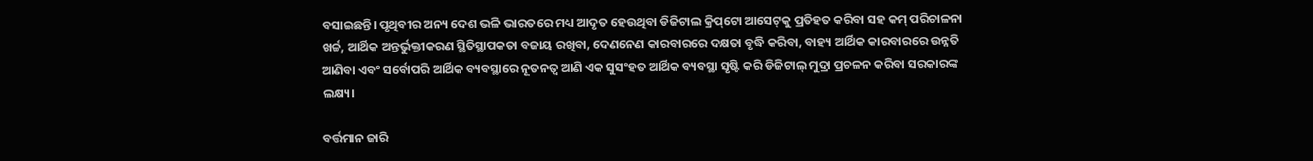ବସାଇଛନ୍ତି। ପୃଥିବୀର ଅନ୍ୟ ଦେଶ ଭଳି ଭାରତରେ ମଧ୍ୟ ଆଦୃତ ହେଉଥିବା ଡିଜିଟାଲ କ୍ରିପ୍‌ଟୋ ଆସେଟ୍‌କୁ ପ୍ରତିହତ କରିବା ସହ କମ୍‌ ପରିଚାଳନା ଖର୍ଚ୍ଚ, ଆର୍ଥିକ ଅନ୍ତର୍ଭୁକ୍ତୀକରଣ ସ୍ଥିତିସ୍ଥାପକତା ବଜାୟ ରଖିବା, ଦେଣନେଣ କାରବାରରେ ଦକ୍ଷତା ବୃଦ୍ଧି କରିବା, ବାହ୍ୟ ଆର୍ଥିକ କାରବାରରେ ଉନ୍ନତି ଆଣିବା ଏବଂ ସର୍ବୋପରି ଆର୍ଥିକ ବ୍ୟବସ୍ଥାରେ ନୂତନତ୍ବ ଆଣି ଏକ ସୁସଂହତ ଆର୍ଥିକ ବ୍ୟବସ୍ଥା ସୃଷ୍ଟି କରି ଡିଜିଟାଲ୍‌ ମୁଦ୍ରା ପ୍ରଚଳନ କରିବା ସରକାରଙ୍କ ଲକ୍ଷ୍ୟ।

ବର୍ତ୍ତମାନ ଜାରି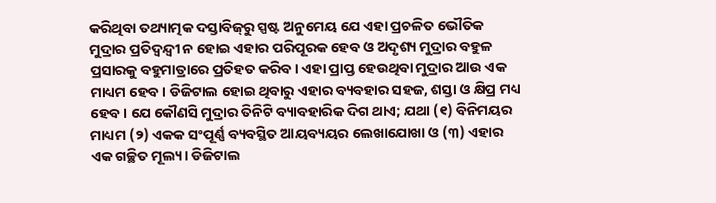କରିଥିବା ତଥ୍ୟାତ୍ମକ ଦସ୍ତାବିଜ୍‌ରୁ ସ୍ପଷ୍ଟ ଅନୁମେୟ ଯେ ଏହା ପ୍ରଚଳିତ ଭୌତିକ ମୁଦ୍ରାର ପ୍ରତିଦ୍ବନ୍ଦ୍ବୀ ନ ହୋଇ ଏହାର ପରିପୂରକ ହେବ ଓ ଅଦୃଶ୍ୟ ମୁଦ୍ରାର ବହୁଳ ପ୍ରସାରକୁ ବହୁମାତ୍ରାରେ ପ୍ରତିହତ କରିବ। ଏହା ପ୍ରାପ୍ତ ହେଉଥିବା ମୁଦ୍ରାର ଆଉ ଏକ ମାଧ୍ୟମ ହେବ। ଡିଜିଟାଲ ହୋଇ ଥିବାରୁ ଏହାର ବ୍ୟବହାର ସହଜ, ଶସ୍ତା ଓ କ୍ଷିପ୍ର ମଧ୍ୟ ହେବ। ଯେ କୌଣସି ମୁଦ୍ରାର ତିନିଟି ବ୍ୟାବହାରିକ ଦିଗ ଥାଏ; ଯଥା (୧) ବିନିମୟର ମାଧ୍ୟମ (୨) ଏକକ ସଂପୂର୍ଣ୍ଣ ବ୍ୟବସ୍ଥିତ ଆୟବ୍ୟୟର ଲେଖାଯୋଖା ଓ (୩) ଏହାର ଏକ ଗଚ୍ଛିତ ମୂଲ୍ୟ। ଡିଜିଟାଲ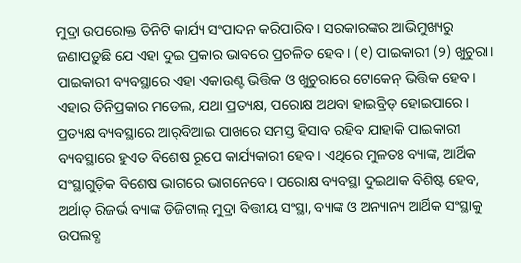ମୁଦ୍ରା ଉପରୋକ୍ତ ତିନିଟି କାର୍ଯ୍ୟ ସଂପାଦନ କରିପାରିବ। ସରକାରଙ୍କର ଆଭିମୁଖ୍ୟରୁ ଜଣାପଡ଼ୁଛି ଯେ ଏହା ଦୁଇ ପ୍ରକାର ଭାବରେ ପ୍ରଚଳିତ ହେବ। (୧) ପାଇକାରୀ (୨) ଖୁଚୁରା। ପାଇକାରୀ ବ୍ୟବସ୍ଥାରେ ଏହା ଏକାଉଣ୍ଟ ଭିତ୍ତିକ ଓ ଖୁଚୁରାରେ ଟୋକେନ୍‌ ଭିତ୍ତିକ ହେବ। ଏହାର ତିନିପ୍ରକାର ମଡେଲ, ଯଥା ପ୍ରତ୍ୟକ୍ଷ, ପରୋକ୍ଷ ଅଥବା ହାଇବ୍ରିଡ୍‌ ହୋଇପାରେ। ପ୍ରତ୍ୟକ୍ଷ ବ୍ୟବସ୍ଥାରେ ଆର୍‌ବିଆଇ ପାଖରେ ସମସ୍ତ ହିସାବ ରହିବ ଯାହାକି ପାଇକାରୀ ବ୍ୟବସ୍ଥାରେ ହୁଏତ ବିଶେଷ ରୂପେ କାର୍ଯ୍ୟକାରୀ ହେବ। ଏଥିରେ ମୁଳତଃ ବ୍ୟାଙ୍କ, ଆର୍ଥିକ ସଂସ୍ଥାଗୁଡ଼ିକ ବିଶେଷ ଭାଗରେ ଭାଗନେବେ। ପରୋକ୍ଷ ବ୍ୟବସ୍ଥା ଦୁଇଥାକ ବିଶିଷ୍ଟ ହେବ, ଅର୍ଥାତ୍‌ ରିଜର୍ଭ ବ୍ୟାଙ୍କ ଡିଜିଟାଲ୍‌ ମୁଦ୍ରା ବିତ୍ତୀୟ ସଂସ୍ଥା, ବ୍ୟାଙ୍କ ଓ ଅନ୍ୟାନ୍ୟ ଆର୍ଥିକ ସଂସ୍ଥାକୁ ଉପଲବ୍ଧ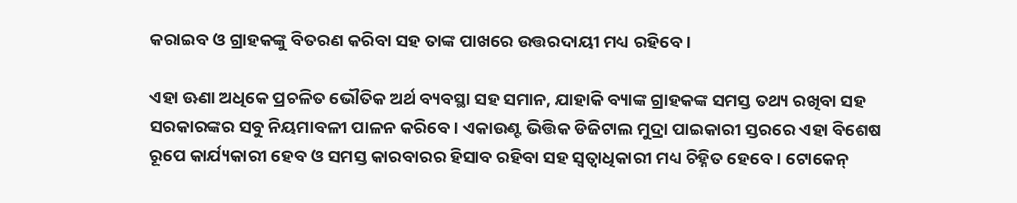କରାଇବ ଓ ଗ୍ରାହକଙ୍କୁ ବିତରଣ କରିବା ସହ ତାଙ୍କ ପାଖରେ ଉତ୍ତରଦାୟୀ ମଧ୍ୟ ରହିବେ।

ଏହା ଊଣା ଅଧିକେ ପ୍ରଚଳିତ ଭୌତିକ ଅର୍ଥ ବ୍ୟବସ୍ଥା ସହ ସମାନ, ଯାହାକି ବ୍ୟାଙ୍କ ଗ୍ରାହକଙ୍କ ସମସ୍ତ ତଥ୍ୟ ରଖିବା ସହ ସରକାରଙ୍କର ସବୁ ନିୟମାବଳୀ ପାଳନ କରିବେ। ଏକାଉଣ୍ଟ ଭିତ୍ତିକ ଡିଜିଟାଲ ମୁଦ୍ରା ପାଇକାରୀ ସ୍ତରରେ ଏହା ବିଶେଷ ରୂପେ କାର୍ଯ୍ୟକାରୀ ହେବ ଓ ସମସ୍ତ କାରବାରର ହିସାବ ରହିବା ସହ ସ୍ବତ୍ବାଧିକାରୀ ମଧ୍ୟ ଚିହ୍ନିତ ହେବେ। ଟୋକେନ୍‌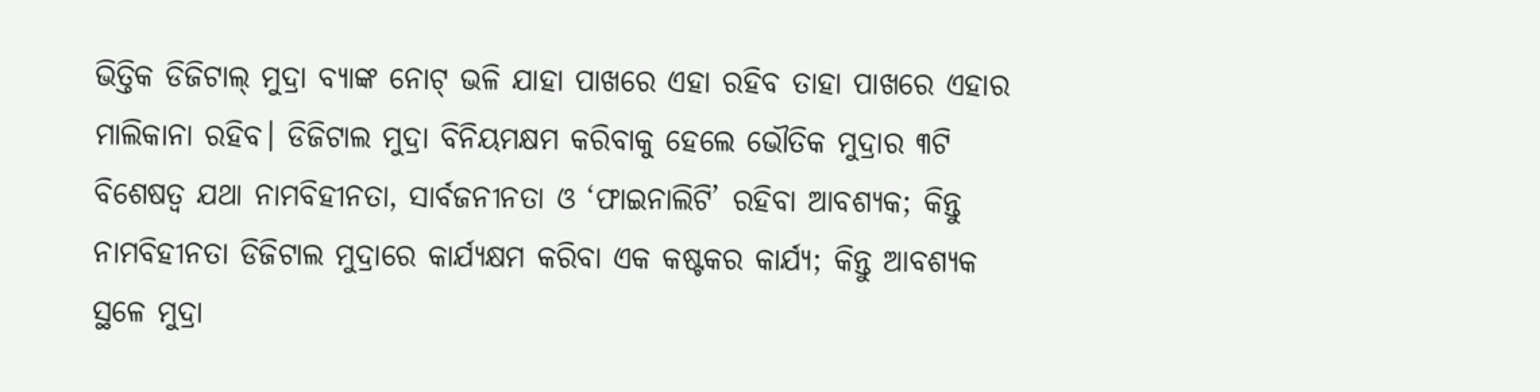ଭିତ୍ତିକ ଡିଜିଟାଲ୍‌ ମୁଦ୍ରା ବ୍ୟାଙ୍କ ନୋଟ୍‌ ଭଳି ଯାହା ପାଖରେ ଏହା ରହିବ ତାହା ପାଖରେ ଏହାର ମାଲିକାନା ରହିବ। ଡିଜିଟାଲ ମୁଦ୍ରା ବିନିୟମକ୍ଷମ କରିବାକୁ ହେଲେ ଭୌତିକ ମୁଦ୍ରାର ୩ଟି ବିଶେଷତ୍ବ ଯଥା ନାମବିହୀନତା, ସାର୍ବଜନୀନତା ଓ ‘ଫାଇନାଲିଟି’ ରହିବା ଆବଶ୍ୟକ; କିନ୍ତୁ ନାମବିହୀନତା ଡିଜିଟାଲ ମୁଦ୍ରାରେ କାର୍ଯ୍ୟକ୍ଷମ କରିବା ଏକ କଷ୍ଟକର କାର୍ଯ୍ୟ; କିନ୍ତୁ ଆବଶ୍ୟକ ସ୍ଥଳେ ମୁଦ୍ରା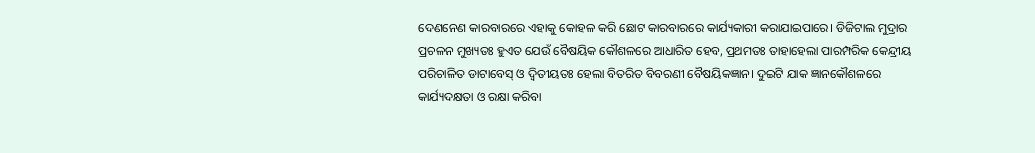ଦେଣନେଣ କାରବାରରେ ଏହାକୁ କୋହଳ କରି ଛୋଟ କାରବାରରେ କାର୍ଯ୍ୟକାରୀ କରାଯାଇପାରେ। ଡିଜିଟାଲ ମୁଦ୍ରାର ପ୍ରଚଳନ ମୁଖ୍ୟତଃ ହୁଏତ ଯେଉଁ ବୈଷୟିକ କୌଶଳରେ ଆଧାରିତ ହେବ, ପ୍ରଥମତଃ ତାହାହେଲା ପାରମ୍ପରିକ କେନ୍ଦ୍ରୀୟ ପରିଚାଳିତ ଡାଟାବେସ୍‌ ଓ ଦ୍ବିତୀୟତଃ ହେଲା ବିତରିତ ବିବରଣୀ ବୈଷୟିକଜ୍ଞାନ। ଦୁଇଟି ଯାକ ଜ୍ଞାନକୌଶଳରେ କାର୍ଯ୍ୟଦକ୍ଷତା ଓ ରକ୍ଷା କରିବା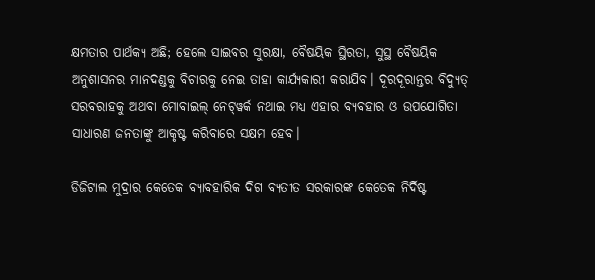କ୍ଷମତାର ପାର୍ଥକ୍ୟ ଅଛି; ହେଲେ ସାଇବର ସୁରକ୍ଷା, ବୈଷୟିକ ସ୍ଥିରତା, ସୁସ୍ଥ ବୈଷୟିକ ଅନୁଶାସନର ମାନଦଣ୍ଡକୁ ବିଚାରକୁ ନେଇ ତାହା କାର୍ଯ୍ୟକାରୀ କରାଯିବ। ଦୂରଦୂରାନ୍ତର ବିଦ୍ୟୁତ୍‌ ସରବରାହକୁ ଅଥବା ମୋବାଇଲ୍‌ ନେଟ୍‌ୱର୍କ ନଥାଇ ମଧ୍ୟ ଏହାର ବ୍ୟବହାର ଓ ଉପଯୋଗିତା ସାଧାରଣ ଜନତାଙ୍କୁ ଆକୃଷ୍ଟ କରିବାରେ ସକ୍ଷମ ହେବ।

ଡିଜିଟାଲ ମୁଦ୍ରାର କେତେକ ବ୍ୟାବହାରିକ ଦିଗ ବ୍ୟତୀତ ସରକାରଙ୍କ କେତେକ ନିର୍ଦିଷ୍ଟ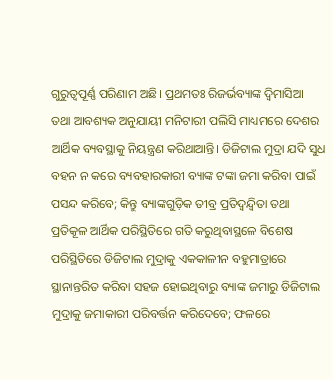ଗୁରୁତ୍ବପୂର୍ଣ୍ଣ ପରିଣାମ ଅଛି। ପ୍ରଥମତଃ ରିଜର୍ଭବ୍ୟାଙ୍କ ଦ୍ବିମାସିଆ ତଥା ଆବଶ୍ୟକ ଅନୁଯାୟୀ ମନିଟାରୀ ପଲିସି ମାଧ୍ୟମରେ ଦେଶର ଆର୍ଥିକ ବ୍ୟବସ୍ଥାକୁ ନିୟନ୍ତ୍ରଣ କରିଥାଆନ୍ତି। ଡିଜିଟାଲ ମୁଦ୍ରା ଯଦି ସୁଧ ବହନ ନ କରେ ବ୍ୟବହାରକାରୀ ବ୍ୟାଙ୍କ ଟଙ୍କା ଜମା କରିବା ପାଇଁ ପସନ୍ଦ କରିବେ; କିନ୍ତୁ ବ୍ୟାଙ୍କଗୁଡ଼ିକ ତୀବ୍ର ପ୍ରତିଦ୍ବନ୍ଦ୍ବିତା ତଥା ପ୍ରତିକୂଳ ଆର୍ଥିକ ପରିସ୍ଥିତିରେ ଗତି କରୁଥିବାସ୍ଥଳେ ବିଶେଷ ପରିସ୍ଥିତିରେ ଡିଜିଟାଲ ମୁଦ୍ରାକୁ ଏକକାଳୀନ ବହୁମାତ୍ରା‌ରେ ସ୍ଥାନାନ୍ତରିତ କରିବା ସହଜ ହୋଇଥିବାରୁ ବ୍ୟାଙ୍କ ଜମାରୁ ଡିଜିଟାଲ ମୁଦ୍ରାକୁ ଜମାକାରୀ ପରିବର୍ତ୍ତନ କରିଦେବେ; ଫଳରେ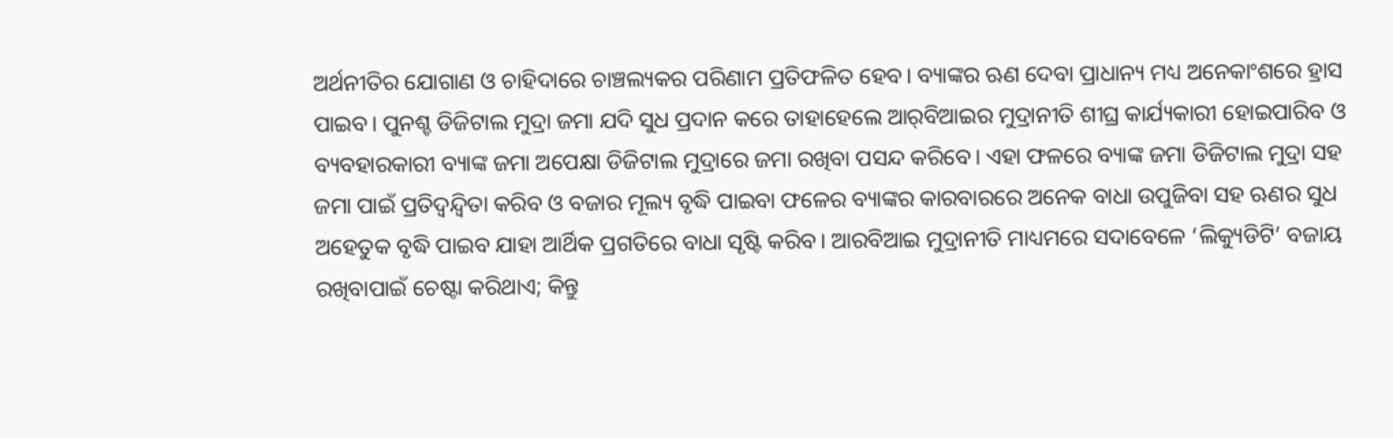ଅର୍ଥନୀତିର ଯୋଗାଣ ଓ ଚାହିଦାରେ ଚାଞ୍ଚଲ୍ୟକର ପରିଣାମ ପ୍ରତିଫଳିତ ହେବ। ବ୍ୟାଙ୍କର ଋଣ ଦେବା ପ୍ରାଧାନ୍ୟ ମଧ୍ୟ ଅନେକାଂଶରେ ହ୍ରାସ ପାଇବ। ପୁନଶ୍ଚ ଡିଜିଟାଲ ମୁଦ୍ରା ଜମା ଯଦି ସୁଧ ପ୍ରଦାନ କରେ ତାହାହେଲେ ଆର୍‌ବିଆଇର ମୁଦ୍ରାନୀତି ଶୀଘ୍ର କାର୍ଯ୍ୟକାରୀ ହୋଇପାରିବ ଓ ବ୍ୟବହାରକାରୀ ବ୍ୟାଙ୍କ ଜମା ଅପେକ୍ଷା ଡିଜିଟାଲ ମୁଦ୍ରାରେ ଜମା ରଖିବା ପସନ୍ଦ କରିବେ। ଏହା ଫଳରେ ବ୍ୟାଙ୍କ ଜମା ଡିଜିଟାଲ ମୁଦ୍ରା ସହ ଜମା ପାଇଁ ପ୍ରତିଦ୍ବନ୍ଦ୍ବିତା କରିବ ଓ ବଜାର ମୂଲ୍ୟ ବୃଦ୍ଧି ପାଇବା ଫଳ‌େର ବ୍ୟାଙ୍କର କାରବାରରେ ଅନେକ ବାଧା ଉପୁଜିବା ସହ ଋଣର ସୁଧ ଅହେତୁକ ବୃଦ୍ଧି ପାଇବ ଯାହା ଆର୍ଥିକ ପ୍ରଗତିରେ ବାଧା ସୃଷ୍ଟି କରିବ। ଆରବିଆଇ ମୁଦ୍ରାନୀତି ମାଧ୍ୟମରେ ସଦାବେଳେ ‘ଲିକ୍ୟୁଡିଟି’ ବଜାୟ ରଖିବାପାଇଁ ଚେଷ୍ଟା କରିଥାଏ; କିନ୍ତୁ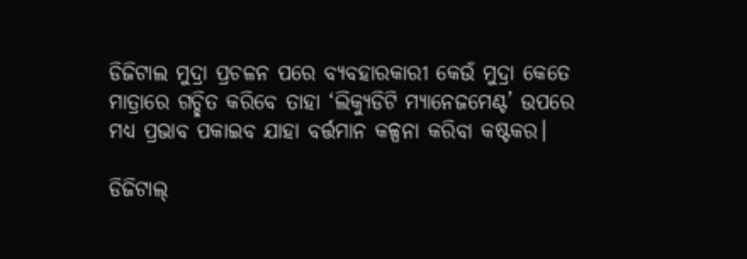ଡିଜିଟାଲ ମୁଦ୍ରା ପ୍ରଚଳନ ପରେ ବ୍ୟବହାରକାରୀ କେଉଁ ମୁଦ୍ରା କେତେ ମାତ୍ରାରେ ଗଚ୍ଛିତ କରିବେ ତାହା ‘ଲିକ୍ୟୁଡିଟି ମ୍ୟାନେଜମେଣ୍ଟ’ ଉପରେ ମଧ୍ୟ ପ୍ରଭାବ ପକାଇବ ଯାହା ବର୍ତ୍ତମାନ କଳ୍ପନା କରିବା କଷ୍ଟକର।

ଡିଜିଟାଲ୍‌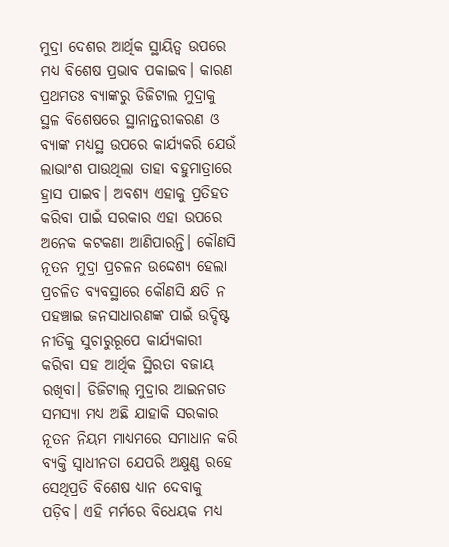ମୁଦ୍ରା ଦେଶର ଆର୍ଥିକ ସ୍ଥାୟିତ୍ବ ଉପରେ ମଧ୍ୟ ବିଶେଷ ପ୍ରଭାବ ପକାଇବ। କାରଣ ପ୍ରଥମତଃ ବ୍ୟାଙ୍କରୁ ଡିଜିଟାଲ ମୁଦ୍ରାକୁ ସ୍ଥଳ ବିଶେଷରେ ସ୍ଥାନାନ୍ତରୀକରଣ ଓ ବ୍ୟାଙ୍କ ମଧ୍ୟସ୍ଥ ଉପରେ କାର୍ଯ୍ୟକରି ଯେଉଁ ଲାଭାଂଶ ପାଉଥିଲା ତାହା ବହୁମାତ୍ରାରେ ହ୍ରାସ ପାଇବ। ଅବଶ୍ୟ ଏହାକୁ ପ୍ରତିହତ କରିବା ପାଇଁ ସରକାର ଏହା ଉପରେ ଅନେକ କଟକଣା ଆଣିପାରନ୍ତି। କୌଣସି ନୂତନ ମୁଦ୍ରା ପ୍ରଚଳନ ଉଦ୍ଦେଶ୍ୟ ହେଲା ପ୍ରଚଳିତ ବ୍ୟବସ୍ଥାରେ କୌଣସି କ୍ଷତି ନ ପହଞ୍ଚାଇ ଜନସାଧାରଣଙ୍କ ପାଇଁ ଉଦ୍ଦିଷ୍ଟ ନୀତିକୁ ସୁଚାରୁରୂପେ କାର୍ଯ୍ୟକାରୀ କରିବା ସହ ଆର୍ଥିକ ସ୍ଥିରତା ବଜାୟ ରଖିବା। ଡିଜିଟାଲ୍‌ ମୁଦ୍ରାର ଆଇନଗତ ସମସ୍ୟା ମଧ୍ୟ ଅଛି ଯାହାକି ସରକାର ନୂତନ ନିୟମ ମାଧ୍ୟମରେ ସମାଧାନ କରି ବ୍ୟକ୍ତି ସ୍ବାଧୀନତା ଯେପରି ଅକ୍ଷୁଣ୍ଣ ରହେ ସେଥିପ୍ରତି ବିଶେଷ ଧ୍ୟାନ ଦେବାକୁ ପଡ଼ିବ। ଏହି ମର୍ମରେ ବିଧେୟକ ମଧ୍ୟ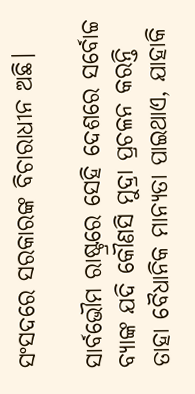ସଂସଦରେ ସରକାରଙ୍କ ବିଚାରାଧୀନ ଅଛି।

ସାର୍ବଭୌମ ରାଷ୍ଟ୍ରରେ ସେହି ଦେଶରେ ସର୍ବୋଚ୍ଚ ବ୍ୟାଙ୍କ ଯଦି କୌଣସି ମୁଦ୍ରା ପ୍ରଚଳନ କରନ୍ତି ତାହା ବୈଧାନିକ ମାନ୍ୟତା ପାଇଥାଏ, ଯାହାକି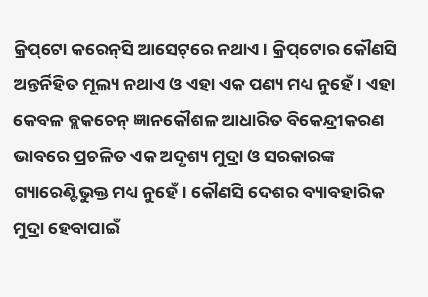କ୍ରିପ୍‌ଟୋ କରେନ୍‌ସି ଆସେଟ୍‌ରେ ନଥାଏ। କ୍ରିପ୍‌ଟୋର କୌଣସି ଅନ୍ତର୍ନିହିତ ମୂଲ୍ୟ ନଥାଏ ଓ ଏହା ଏକ ପଣ୍ୟ ମଧ୍ୟ ନୁହେଁ। ଏହା କେବଳ ବ୍ଲକଚେନ୍‌ ଜ୍ଞାନକୌଶଳ ଆଧାରିତ ବିକେନ୍ଦ୍ରୀକରଣ ଭାବରେ ପ୍ରଚଳିତ ଏକ ଅଦୃଶ୍ୟ ମୁଦ୍ରା ଓ ସରକାରଙ୍କ ଗ୍ୟାରେଣ୍ଟିଭୁକ୍ତ ମଧ୍ୟ ନୁହେଁ। କୌଣସି ଦେଶର ବ୍ୟାବହାରିକ ମୁଦ୍ରା ହେବାପାଇଁ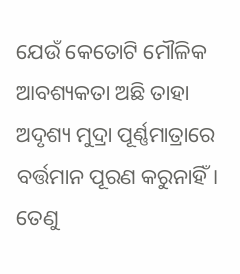ଯେଉଁ କେତୋଟି ମୌଳିକ ଆବଶ୍ୟକତା ଅଛି ତାହା ଅଦୃଶ୍ୟ ମୁଦ୍ରା ପୂର୍ଣ୍ଣମାତ୍ରାରେ ବର୍ତ୍ତମାନ ପୂରଣ କରୁନାହିଁ। ତେଣୁ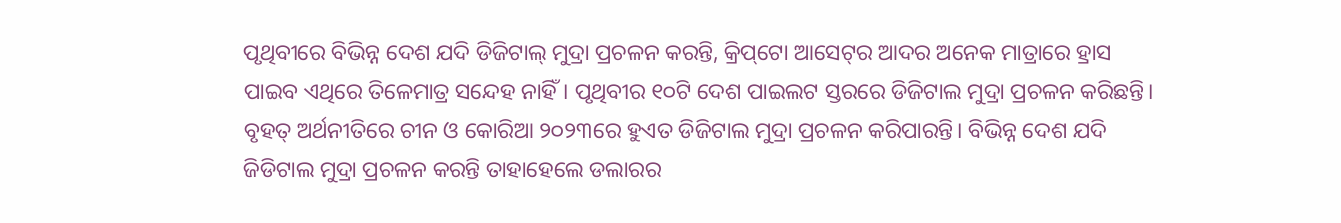ପୃଥିବୀରେ ବିଭିନ୍ନ ଦେଶ ଯଦି ଡିଜିଟାଲ୍‌ ମୁଦ୍ରା ପ୍ରଚଳନ କରନ୍ତି, କ୍ରିପ୍‌ଟୋ ଆସେଟ୍‌ର ଆଦର ଅନେକ ମାତ୍ରାରେ ହ୍ରାସ ପାଇବ ଏଥିରେ ତିଳେମାତ୍ର ସନ୍ଦେହ ନାହିଁ। ପୃଥିବୀର ୧୦ଟି ଦେଶ ପାଇଲଟ ସ୍ତରରେ ଡିଜିଟାଲ ମୁଦ୍ରା ପ୍ରଚଳନ କରିଛନ୍ତି। ବୃହତ୍‌ ଅର୍ଥନୀତିରେ ଚୀନ ଓ କୋରିଆ ୨୦୨୩ରେ ହୁଏତ ଡିଜିଟାଲ ମୁଦ୍ରା ପ୍ରଚଳନ କରିପାରନ୍ତି। ବିଭିନ୍ନ ଦେଶ ଯଦି ଜିଡିଟାଲ ମୁଦ୍ରା ପ୍ରଚଳନ କରନ୍ତି ତାହାହେଲେ ଡଲାରର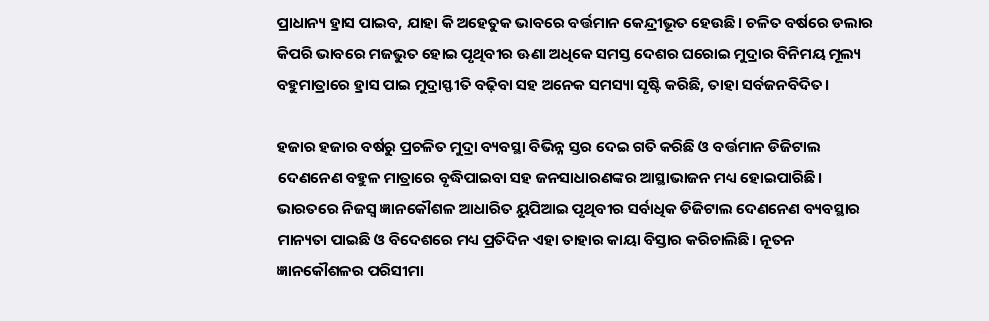ପ୍ରାଧାନ୍ୟ ହ୍ରାସ ପାଇବ, ଯାହା କି ଅହେତୁକ ଭାବରେ ବର୍ତ୍ତମାନ କେନ୍ଦ୍ରୀଭୂତ ହେଉଛି। ଚଳିତ ବର୍ଷରେ ଡଲାର କିପରି ଭାବରେ ମଜଭୁତ ହୋଇ ପୃଥିବୀର ଊଣା ଅଧିକେ ସମସ୍ତ ଦେଶର ଘରୋଇ ମୁଦ୍ରାର ବିନିମୟ ମୂଲ୍ୟ ବହୁମାତ୍ରାରେ ହ୍ରାସ ପାଇ ମୁଦ୍ରାସ୍ଫୀତି ବଢ଼ିବା ସହ ଅନେକ ସମସ୍ୟା ସୃଷ୍ଟି କରିଛି, ତାହା ସର୍ବଜନବିଦିତ।

ହଜାର ହଜାର ବର୍ଷରୁ ପ୍ରଚଳିତ ମୁଦ୍ରା ବ୍ୟବସ୍ଥା ବିଭିନ୍ନ ସ୍ତର ଦେଇ ଗତି କରିଛି ଓ ବର୍ତ୍ତମାନ ଡିଜିଟାଲ ଦେଣନେଣ ବହୁଳ ମାତ୍ରାରେ ବୃଦ୍ଧିପାଇବା ସହ ଜନସାଧାରଣଙ୍କର ଆସ୍ଥାଭାଜନ ମଧ୍ୟ ହୋଇପାରିଛି। ଭାରତରେ ନିଜସ୍ବ ଜ୍ଞାନକୌଶଳ ଆଧାରିତ ୟୁପିଆଇ ପୃଥିବୀର ସର୍ବାଧିକ ଡିଜିଟାଲ ଦେଣନେଣ ବ୍ୟବସ୍ଥାର ମାନ୍ୟତା ପାଇଛି ଓ ବିଦେଶରେ ମଧ୍ୟ ପ୍ରତିଦିନ ଏହା ତାହାର କାୟା ବିସ୍ତାର କରିଚାଲିଛି। ନୂତନ ଜ୍ଞାନକୌଶଳର ପରିସୀମା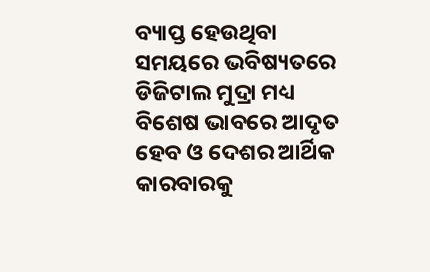ବ୍ୟାପ୍ତ ହେଉଥିବା ସମୟରେ ଭବିଷ୍ୟତରେ ଡିଜିଟାଲ ମୁଦ୍ରା ମଧ୍ୟ ବିଶେଷ ଭାବରେ ଆଦୃତ ହେବ ଓ ଦେଶର ଆର୍ଥିକ କାରବାରକୁ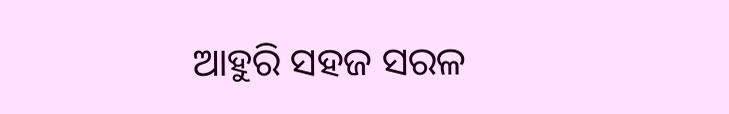ଆହୁରି ସହଜ ସରଳ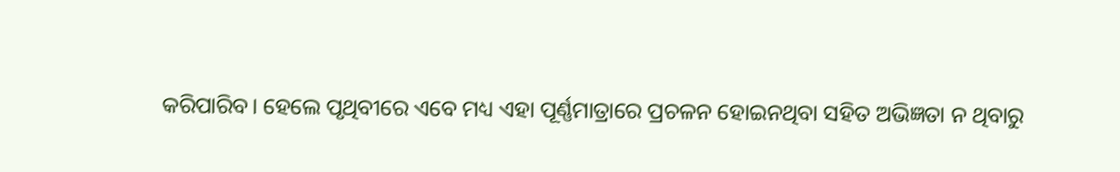କରିପାରିବ। ହେଲେ ପୃଥିବୀରେ ଏବେ ମଧ୍ୟ ଏହା ପୂର୍ଣ୍ଣମାତ୍ରାରେ ପ୍ରଚଳନ ହୋଇନଥିବା ସହିତ ଅଭିଜ୍ଞତା ନ ଥିବାରୁ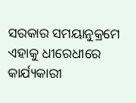ସରକାର ସମୟାନୁକ୍ରମେ ଏହାକୁ ଧୀରେଧୀରେ କାର୍ଯ୍ୟକାରୀ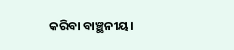କରିବା ବାଞ୍ଛନୀୟ।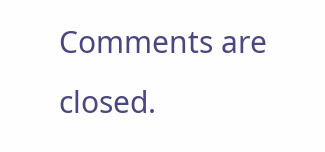Comments are closed.